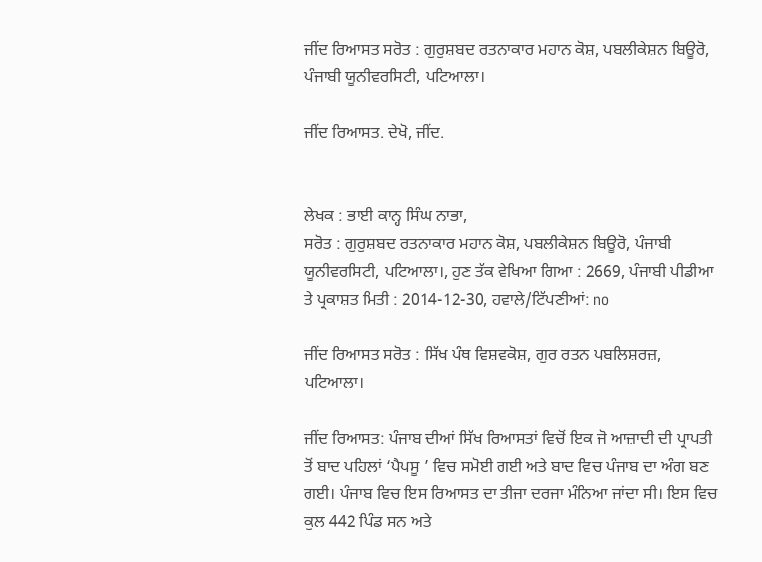ਜੀਂਦ ਰਿਆਸਤ ਸਰੋਤ : ਗੁਰੁਸ਼ਬਦ ਰਤਨਾਕਾਰ ਮਹਾਨ ਕੋਸ਼, ਪਬਲੀਕੇਸ਼ਨ ਬਿਊਰੋ, ਪੰਜਾਬੀ ਯੂਨੀਵਰਸਿਟੀ, ਪਟਿਆਲਾ।

ਜੀਂਦ ਰਿਆਸਤ. ਦੇਖੋ, ਜੀਂਦ.


ਲੇਖਕ : ਭਾਈ ਕਾਨ੍ਹ ਸਿੰਘ ਨਾਭਾ,
ਸਰੋਤ : ਗੁਰੁਸ਼ਬਦ ਰਤਨਾਕਾਰ ਮਹਾਨ ਕੋਸ਼, ਪਬਲੀਕੇਸ਼ਨ ਬਿਊਰੋ, ਪੰਜਾਬੀ ਯੂਨੀਵਰਸਿਟੀ, ਪਟਿਆਲਾ।, ਹੁਣ ਤੱਕ ਵੇਖਿਆ ਗਿਆ : 2669, ਪੰਜਾਬੀ ਪੀਡੀਆ ਤੇ ਪ੍ਰਕਾਸ਼ਤ ਮਿਤੀ : 2014-12-30, ਹਵਾਲੇ/ਟਿੱਪਣੀਆਂ: no

ਜੀਂਦ ਰਿਆਸਤ ਸਰੋਤ : ਸਿੱਖ ਪੰਥ ਵਿਸ਼ਵਕੋਸ਼, ਗੁਰ ਰਤਨ ਪਬਲਿਸ਼ਰਜ਼, ਪਟਿਆਲਾ।

ਜੀਂਦ ਰਿਆਸਤ: ਪੰਜਾਬ ਦੀਆਂ ਸਿੱਖ ਰਿਆਸਤਾਂ ਵਿਚੋਂ ਇਕ ਜੋ ਆਜ਼ਾਦੀ ਦੀ ਪ੍ਰਾਪਤੀ ਤੋਂ ਬਾਦ ਪਹਿਲਾਂ ‘ਪੈਪਸੂ ’ ਵਿਚ ਸਮੋਈ ਗਈ ਅਤੇ ਬਾਦ ਵਿਚ ਪੰਜਾਬ ਦਾ ਅੰਗ ਬਣ ਗਈ। ਪੰਜਾਬ ਵਿਚ ਇਸ ਰਿਆਸਤ ਦਾ ਤੀਜਾ ਦਰਜਾ ਮੰਨਿਆ ਜਾਂਦਾ ਸੀ। ਇਸ ਵਿਚ ਕੁਲ 442 ਪਿੰਡ ਸਨ ਅਤੇ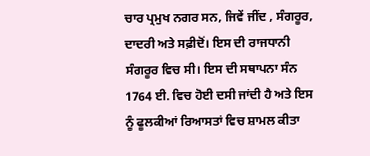ਚਾਰ ਪ੍ਰਮੁਖ ਨਗਰ ਸਨ, ਜਿਵੇਂ ਜੀਂਦ , ਸੰਗਰੂਰ, ਦਾਦਰੀ ਅਤੇ ਸਫ਼ੀਦੋਂ। ਇਸ ਦੀ ਰਾਜਧਾਨੀ ਸੰਗਰੂਰ ਵਿਚ ਸੀ। ਇਸ ਦੀ ਸਥਾਪਨਾ ਸੰਨ 1764 ਈ. ਵਿਚ ਹੋਈ ਦਸੀ ਜਾਂਦੀ ਹੈ ਅਤੇ ਇਸ ਨੂੰ ਫੂਲਕੀਆਂ ਰਿਆਸਤਾਂ ਵਿਚ ਸ਼ਾਮਲ ਕੀਤਾ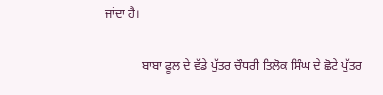ਜਾਂਦਾ ਹੈ।

            ਬਾਬਾ ਫੂਲ ਦੇ ਵੱਡੇ ਪੁੱਤਰ ਚੌਧਰੀ ਤਿਲੋਕ ਸਿੰਘ ਦੇ ਛੋਟੇ ਪੁੱਤਰ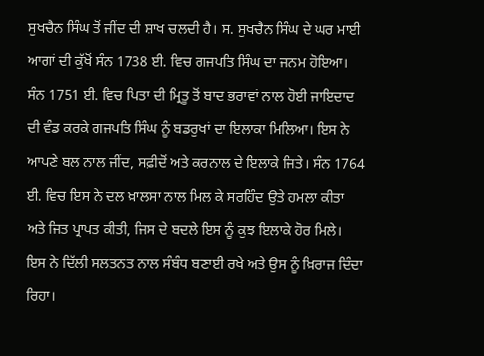ਸੁਖਚੈਨ ਸਿੰਘ ਤੋਂ ਜੀਂਦ ਦੀ ਸ਼ਾਖ ਚਲਦੀ ਹੈ। ਸ. ਸੁਖਚੈਨ ਸਿੰਘ ਦੇ ਘਰ ਮਾਈ ਆਗਾਂ ਦੀ ਕੁੱਖੋਂ ਸੰਨ 1738 ਈ. ਵਿਚ ਗਜਪਤਿ ਸਿੰਘ ਦਾ ਜਨਮ ਹੋਇਆ। ਸੰਨ 1751 ਈ. ਵਿਚ ਪਿਤਾ ਦੀ ਮ੍ਰਿਤੂ ਤੋਂ ਬਾਦ ਭਰਾਵਾਂ ਨਾਲ ਹੋਈ ਜਾਇਦਾਦ ਦੀ ਵੰਡ ਕਰਕੇ ਗਜਪਤਿ ਸਿੰਘ ਨੂੰ ਬਡਰੁਖਾਂ ਦਾ ਇਲਾਕਾ ਮਿਲਿਆ। ਇਸ ਨੇ ਆਪਣੇ ਬਲ ਨਾਲ ਜੀਂਦ, ਸਫ਼ੀਦੋਂ ਅਤੇ ਕਰਨਾਲ ਦੇ ਇਲਾਕੇ ਜਿਤੇ। ਸੰਨ 1764 ਈ. ਵਿਚ ਇਸ ਨੇ ਦਲ ਖ਼ਾਲਸਾ ਨਾਲ ਮਿਲ ਕੇ ਸਰਹਿੰਦ ਉਤੇ ਹਮਲਾ ਕੀਤਾ ਅਤੇ ਜਿਤ ਪ੍ਰਾਪਤ ਕੀਤੀ, ਜਿਸ ਦੇ ਬਦਲੇ ਇਸ ਨੂੰ ਕੁਝ ਇਲਾਕੇ ਹੋਰ ਮਿਲੇ। ਇਸ ਨੇ ਦਿੱਲੀ ਸਲਤਨਤ ਨਾਲ ਸੰਬੰਧ ਬਣਾਈ ਰਖੇ ਅਤੇ ਉਸ ਨੂੰ ਖ਼ਿਰਾਜ ਦਿੰਦਾ ਰਿਹਾ।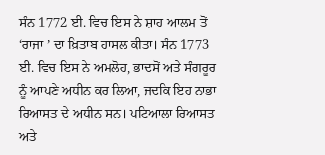ਸੰਨ 1772 ਈ. ਵਿਚ ਇਸ ਨੇ ਸ਼ਾਹ ਆਲਮ ਤੋਂ ‘ਰਾਜਾ ’ ਦਾ ਖ਼ਿਤਾਬ ਹਾਸਲ ਕੀਤਾ। ਸੰਨ 1773 ਈ. ਵਿਚ ਇਸ ਨੇ ਅਮਲੋਹ, ਭਾਦਸੋਂ ਅਤੇ ਸੰਗਰੂਰ ਨੂੰ ਆਪਣੇ ਅਧੀਨ ਕਰ ਲਿਆ, ਜਦਕਿ ਇਹ ਨਾਭਾ ਰਿਆਸਤ ਦੇ ਅਧੀਨ ਸਨ। ਪਟਿਆਲਾ ਰਿਆਸਤ ਅਤੇ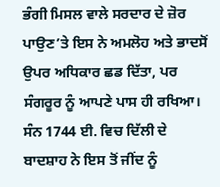ਭੰਗੀ ਮਿਸਲ ਵਾਲੇ ਸਰਦਾਰ ਦੇ ਜ਼ੋਰ ਪਾਉਣ’ਤੇ ਇਸ ਨੇ ਅਮਲੋਹ ਅਤੇ ਭਾਦਸੋਂ ਉਪਰ ਅਧਿਕਾਰ ਛਡ ਦਿੱਤਾ, ਪਰ ਸੰਗਰੂਰ ਨੂੰ ਆਪਣੇ ਪਾਸ ਹੀ ਰਖਿਆ। ਸੰਨ 1744 ਈ. ਵਿਚ ਦਿੱਲੀ ਦੇ ਬਾਦਸ਼ਾਹ ਨੇ ਇਸ ਤੋਂ ਜੀਂਦ ਨੂੰ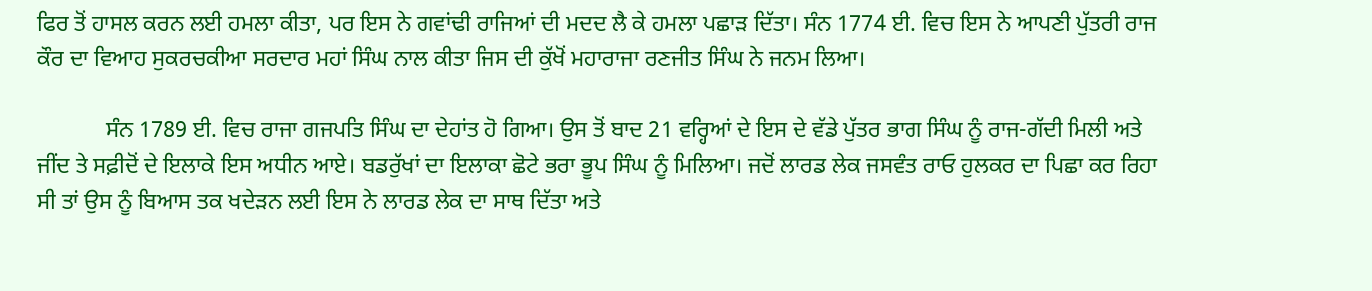ਫਿਰ ਤੋਂ ਹਾਸਲ ਕਰਨ ਲਈ ਹਮਲਾ ਕੀਤਾ, ਪਰ ਇਸ ਨੇ ਗਵਾਂਢੀ ਰਾਜਿਆਂ ਦੀ ਮਦਦ ਲੈ ਕੇ ਹਮਲਾ ਪਛਾੜ ਦਿੱਤਾ। ਸੰਨ 1774 ਈ. ਵਿਚ ਇਸ ਨੇ ਆਪਣੀ ਪੁੱਤਰੀ ਰਾਜ ਕੌਰ ਦਾ ਵਿਆਹ ਸੁਕਰਚਕੀਆ ਸਰਦਾਰ ਮਹਾਂ ਸਿੰਘ ਨਾਲ ਕੀਤਾ ਜਿਸ ਦੀ ਕੁੱਖੋਂ ਮਹਾਰਾਜਾ ਰਣਜੀਤ ਸਿੰਘ ਨੇ ਜਨਮ ਲਿਆ।

            ਸੰਨ 1789 ਈ. ਵਿਚ ਰਾਜਾ ਗਜਪਤਿ ਸਿੰਘ ਦਾ ਦੇਹਾਂਤ ਹੋ ਗਿਆ। ਉਸ ਤੋਂ ਬਾਦ 21 ਵਰ੍ਹਿਆਂ ਦੇ ਇਸ ਦੇ ਵੱਡੇ ਪੁੱਤਰ ਭਾਗ ਸਿੰਘ ਨੂੰ ਰਾਜ-ਗੱਦੀ ਮਿਲੀ ਅਤੇ ਜੀਂਦ ਤੇ ਸਫ਼ੀਦੋਂ ਦੇ ਇਲਾਕੇ ਇਸ ਅਧੀਨ ਆਏ। ਬਡਰੁੱਖਾਂ ਦਾ ਇਲਾਕਾ ਛੋਟੇ ਭਰਾ ਭੂਪ ਸਿੰਘ ਨੂੰ ਮਿਲਿਆ। ਜਦੋਂ ਲਾਰਡ ਲੇਕ ਜਸਵੰਤ ਰਾਓ ਹੁਲਕਰ ਦਾ ਪਿਛਾ ਕਰ ਰਿਹਾ ਸੀ ਤਾਂ ਉਸ ਨੂੰ ਬਿਆਸ ਤਕ ਖਦੇੜਨ ਲਈ ਇਸ ਨੇ ਲਾਰਡ ਲੇਕ ਦਾ ਸਾਥ ਦਿੱਤਾ ਅਤੇ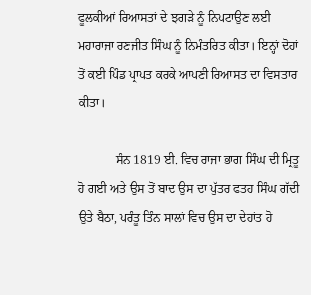ਫੂਲਕੀਆਂ ਰਿਆਸਤਾਂ ਦੇ ਝਗੜੇ ਨੂੰ ਨਿਪਟਾਉਣ ਲਈ ਮਹਾਰਾਜਾ ਰਣਜੀਤ ਸਿੰਘ ਨੂੰ ਨਿਮੰਤਰਿਤ ਕੀਤਾ। ਇਨ੍ਹਾਂ ਦੋਹਾਂ ਤੋਂ ਕਈ ਪਿੰਡ ਪ੍ਰਾਪਤ ਕਰਕੇ ਆਪਣੀ ਰਿਆਸਤ ਦਾ ਵਿਸਤਾਰ ਕੀਤਾ।

            ਸੰਨ 1819 ਈ. ਵਿਚ ਰਾਜਾ ਭਾਗ ਸਿੰਘ ਦੀ ਮ੍ਰਿਤੂ ਹੋ ਗਈ ਅਤੇ ਉਸ ਤੋਂ ਬਾਦ ਉਸ ਦਾ ਪੁੱਤਰ ਫਤਹ ਸਿੰਘ ਗੱਦੀ ਉਤੇ ਬੈਠਾ, ਪਰੰਤੂ ਤਿੰਨ ਸਾਲਾਂ ਵਿਚ ਉਸ ਦਾ ਦੇਹਾਂਤ ਹੋ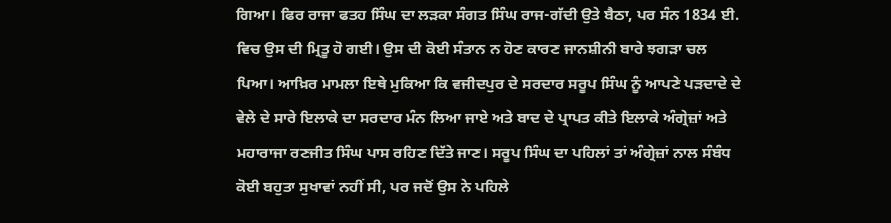ਗਿਆ। ਫਿਰ ਰਾਜਾ ਫਤਹ ਸਿੰਘ ਦਾ ਲੜਕਾ ਸੰਗਤ ਸਿੰਘ ਰਾਜ-ਗੱਦੀ ਉਤੇ ਬੈਠਾ, ਪਰ ਸੰਨ 1834 ਈ. ਵਿਚ ਉਸ ਦੀ ਮ੍ਰਿਤੂ ਹੋ ਗਈ। ਉਸ ਦੀ ਕੋਈ ਸੰਤਾਨ ਨ ਹੋਣ ਕਾਰਣ ਜਾਨਸ਼ੀਨੀ ਬਾਰੇ ਝਗੜਾ ਚਲ ਪਿਆ। ਆਖ਼ਿਰ ਮਾਮਲਾ ਇਥੇ ਮੁਕਿਆ ਕਿ ਵਜੀਦਪੁਰ ਦੇ ਸਰਦਾਰ ਸਰੂਪ ਸਿੰਘ ਨੂੰ ਆਪਣੇ ਪੜਦਾਦੇ ਦੇ ਵੇਲੇ ਦੇ ਸਾਰੇ ਇਲਾਕੇ ਦਾ ਸਰਦਾਰ ਮੰਨ ਲਿਆ ਜਾਏ ਅਤੇ ਬਾਦ ਦੇ ਪ੍ਰਾਪਤ ਕੀਤੇ ਇਲਾਕੇ ਅੰਗ੍ਰੇਜ਼ਾਂ ਅਤੇ ਮਹਾਰਾਜਾ ਰਣਜੀਤ ਸਿੰਘ ਪਾਸ ਰਹਿਣ ਦਿੱਤੇ ਜਾਣ। ਸਰੂਪ ਸਿੰਘ ਦਾ ਪਹਿਲਾਂ ਤਾਂ ਅੰਗ੍ਰੇਜ਼ਾਂ ਨਾਲ ਸੰਬੰਧ ਕੋਈ ਬਹੁਤਾ ਸੁਖਾਵਾਂ ਨਹੀਂ ਸੀ, ਪਰ ਜਦੋਂ ਉਸ ਨੇ ਪਹਿਲੇ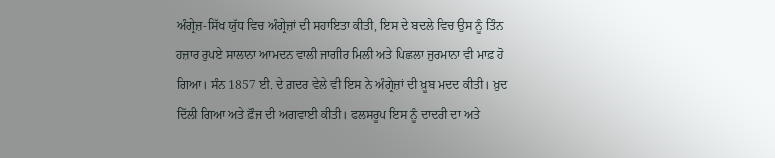ਅੰਗ੍ਰੇਜ਼-ਸਿੱਖ ਯੁੱਧ ਵਿਚ ਅੰਗ੍ਰੇਜ਼ਾਂ ਦੀ ਸਹਾਇਤਾ ਕੀਤੀ, ਇਸ ਦੇ ਬਦਲੇ ਵਿਚ ਉਸ ਨੂੰ ਤਿੰਨ ਹਜ਼ਾਰ ਰੁਪਏ ਸਾਲਾਨਾ ਆਮਦਨ ਵਾਲੀ ਜਾਗੀਰ ਮਿਲੀ ਅਤੇ ਪਿਛਲਾ ਜੁਰਮਾਨਾ ਵੀ ਮਾਫ਼ ਹੋ ਗਿਆ। ਸੰਨ 1857 ਈ. ਦੇ ਗ਼ਦਰ ਵੇਲੇ ਵੀ ਇਸ ਨੇ ਅੰਗ੍ਰੇਜ਼ਾਂ ਦੀ ਖ਼ੂਬ ਮਦਦ ਕੀਤੀ। ਖ਼ੁਦ ਦਿੱਲੀ ਗਿਆ ਅਤੇ ਫ਼ੌਜ ਦੀ ਅਗਵਾਈ ਕੀਤੀ। ਫਲਸਰੂਪ ਇਸ ਨੂੰ ਦਾਦਰੀ ਦਾ ਅਤੇ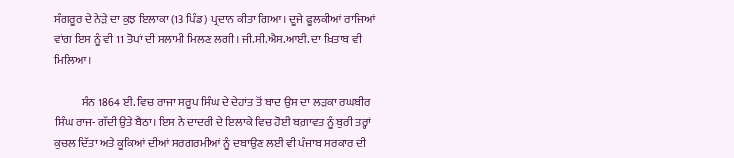ਸੰਗਰੂਰ ਦੇ ਨੇੜੇ ਦਾ ਕੁਝ ਇਲਾਕਾ (13 ਪਿੰਡ) ਪ੍ਰਦਾਨ ਕੀਤਾ ਗਿਆ। ਦੂਜੇ ਫੂਲਕੀਆਂ ਰਾਜਿਆਂ ਵਾਂਗ ਇਸ ਨੂੰ ਵੀ 11 ਤੋਪਾਂ ਦੀ ਸਲਾਮੀ ਮਿਲਣ ਲਗੀ। ਜੀ.ਸੀ.ਐਸ.ਆਈ. ਦਾ ਖ਼ਿਤਾਬ ਵੀ ਮਿਲਿਆ।

            ਸੰਨ 1864 ਈ. ਵਿਚ ਰਾਜਾ ਸਰੂਪ ਸਿੰਘ ਦੇ ਦੇਹਾਂਤ ਤੋਂ ਬਾਦ ਉਸ ਦਾ ਲੜਕਾ ਰਘਬੀਰ ਸਿੰਘ ਰਾਜ- ਗੱਦੀ ਉਤੇ ਬੈਠਾ। ਇਸ ਨੇ ਦਾਦਰੀ ਦੇ ਇਲਾਕੇ ਵਿਚ ਹੋਈ ਬਗ਼ਾਵਤ ਨੂੰ ਬੁਰੀ ਤਰ੍ਹਾਂ ਕੁਚਲ ਦਿੱਤਾ ਅਤੇ ਕੂਕਿਆਂ ਦੀਆਂ ਸਰਗਰਮੀਆਂ ਨੂੰ ਦਬਾਉਣ ਲਈ ਵੀ ਪੰਜਾਬ ਸਰਕਾਰ ਦੀ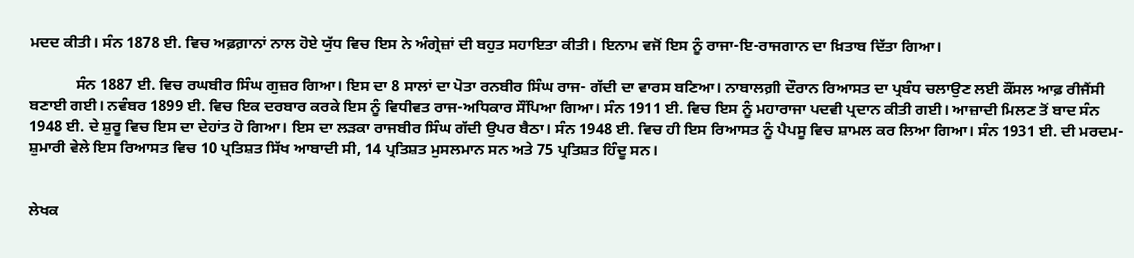ਮਦਦ ਕੀਤੀ। ਸੰਨ 1878 ਈ. ਵਿਚ ਅਫ਼ਗ਼ਾਨਾਂ ਨਾਲ ਹੋਏ ਯੁੱਧ ਵਿਚ ਇਸ ਨੇ ਅੰਗ੍ਰੇਜ਼ਾਂ ਦੀ ਬਹੁਤ ਸਹਾਇਤਾ ਕੀਤੀ। ਇਨਾਮ ਵਜੋਂ ਇਸ ਨੂੰ ਰਾਜਾ-ਇ-ਰਾਜਗਾਨ ਦਾ ਖ਼ਿਤਾਬ ਦਿੱਤਾ ਗਿਆ।

            ਸੰਨ 1887 ਈ. ਵਿਚ ਰਘਬੀਰ ਸਿੰਘ ਗੁਜ਼ਰ ਗਿਆ। ਇਸ ਦਾ 8 ਸਾਲਾਂ ਦਾ ਪੋਤਾ ਰਨਬੀਰ ਸਿੰਘ ਰਾਜ- ਗੱਦੀ ਦਾ ਵਾਰਸ ਬਣਿਆ। ਨਾਬਾਲਗ਼ੀ ਦੌਰਾਨ ਰਿਆਸਤ ਦਾ ਪ੍ਰਬੰਧ ਚਲਾਉਣ ਲਈ ਕੌਂਸਲ ਆਫ਼ ਰੀਜੈਂਸੀ ਬਣਾਈ ਗਈ। ਨਵੰਬਰ 1899 ਈ. ਵਿਚ ਇਕ ਦਰਬਾਰ ਕਰਕੇ ਇਸ ਨੂੰ ਵਿਧੀਵਤ ਰਾਜ-ਅਧਿਕਾਰ ਸੌਂਪਿਆ ਗਿਆ। ਸੰਨ 1911 ਈ. ਵਿਚ ਇਸ ਨੂੰ ਮਹਾਰਾਜਾ ਪਦਵੀ ਪ੍ਰਦਾਨ ਕੀਤੀ ਗਈ। ਆਜ਼ਾਦੀ ਮਿਲਣ ਤੋਂ ਬਾਦ ਸੰਨ 1948 ਈ. ਦੇ ਸ਼ੁਰੂ ਵਿਚ ਇਸ ਦਾ ਦੇਹਾਂਤ ਹੋ ਗਿਆ। ਇਸ ਦਾ ਲੜਕਾ ਰਾਜਬੀਰ ਸਿੰਘ ਗੱਦੀ ਉਪਰ ਬੈਠਾ। ਸੰਨ 1948 ਈ. ਵਿਚ ਹੀ ਇਸ ਰਿਆਸਤ ਨੂੰ ਪੈਪਸੂ ਵਿਚ ਸ਼ਾਮਲ ਕਰ ਲਿਆ ਗਿਆ। ਸੰਨ 1931 ਈ. ਦੀ ਮਰਦਮ-ਸ਼ੁਮਾਰੀ ਵੇਲੇ ਇਸ ਰਿਆਸਤ ਵਿਚ 10 ਪ੍ਰਤਿਸ਼ਤ ਸਿੱਖ ਆਬਾਦੀ ਸੀ, 14 ਪ੍ਰਤਿਸ਼ਤ ਮੁਸਲਮਾਨ ਸਨ ਅਤੇ 75 ਪ੍ਰਤਿਸ਼ਤ ਹਿੰਦੂ ਸਨ।


ਲੇਖਕ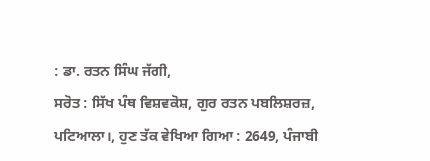: ਡਾ. ਰਤਨ ਸਿੰਘ ਜੱਗੀ,
ਸਰੋਤ : ਸਿੱਖ ਪੰਥ ਵਿਸ਼ਵਕੋਸ਼, ਗੁਰ ਰਤਨ ਪਬਲਿਸ਼ਰਜ਼, ਪਟਿਆਲਾ।, ਹੁਣ ਤੱਕ ਵੇਖਿਆ ਗਿਆ : 2649, ਪੰਜਾਬੀ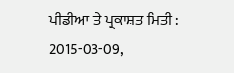ਪੀਡੀਆ ਤੇ ਪ੍ਰਕਾਸ਼ਤ ਮਿਤੀ : 2015-03-09,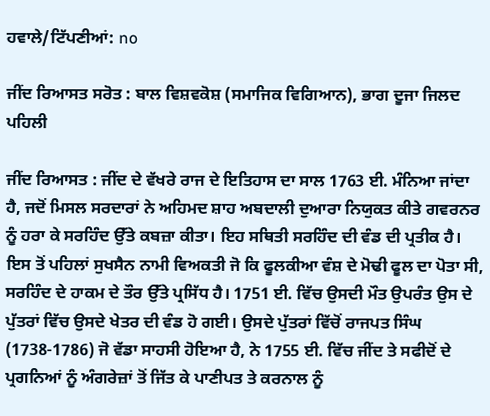ਹਵਾਲੇ/ਟਿੱਪਣੀਆਂ: no

ਜੀਂਦ ਰਿਆਸਤ ਸਰੋਤ : ਬਾਲ ਵਿਸ਼ਵਕੋਸ਼ (ਸਮਾਜਿਕ ਵਿਗਿਆਨ), ਭਾਗ ਦੂਜਾ ਜਿਲਦ ਪਹਿਲੀ

ਜੀਂਦ ਰਿਆਸਤ : ਜੀਂਦ ਦੇ ਵੱਖਰੇ ਰਾਜ ਦੇ ਇਤਿਹਾਸ ਦਾ ਸਾਲ 1763 ਈ. ਮੰਨਿਆ ਜਾਂਦਾ ਹੈ, ਜਦੋਂ ਮਿਸਲ ਸਰਦਾਰਾਂ ਨੇ ਅਹਿਮਦ ਸ਼ਾਹ ਅਬਦਾਲੀ ਦੁਆਰਾ ਨਿਯੁਕਤ ਕੀਤੇ ਗਵਰਨਰ ਨੂੰ ਹਰਾ ਕੇ ਸਰਹਿੰਦ ਉੱਤੇ ਕਬਜ਼ਾ ਕੀਤਾ। ਇਹ ਸਥਿਤੀ ਸਰਹਿੰਦ ਦੀ ਵੰਡ ਦੀ ਪ੍ਰਤੀਕ ਹੈ। ਇਸ ਤੋਂ ਪਹਿਲਾਂ ਸੁਖਸੈਨ ਨਾਮੀ ਵਿਅਕਤੀ ਜੋ ਕਿ ਫੂਲਕੀਆ ਵੰਸ਼ ਦੇ ਮੋਢੀ ਫੂਲ ਦਾ ਪੋਤਾ ਸੀ, ਸਰਹਿੰਦ ਦੇ ਹਾਕਮ ਦੇ ਤੌਰ ਉੱਤੇ ਪ੍ਰਸਿੱਧ ਹੈ। 1751 ਈ. ਵਿੱਚ ਉਸਦੀ ਮੌਤ ਉਪਰੰਤ ਉਸ ਦੇ ਪੁੱਤਰਾਂ ਵਿੱਚ ਉਸਦੇ ਖੇਤਰ ਦੀ ਵੰਡ ਹੋ ਗਈ। ਉਸਦੇ ਪੁੱਤਰਾਂ ਵਿੱਚੋਂ ਰਾਜਪਤ ਸਿੰਘ (1738-1786) ਜੋ ਵੱਡਾ ਸਾਹਸੀ ਹੋਇਆ ਹੈ, ਨੇ 1755 ਈ. ਵਿੱਚ ਜੀਂਦ ਤੇ ਸਫੀਦੋਂ ਦੇ ਪ੍ਰਗਨਿਆਂ ਨੂੰ ਅੰਗਰੇਜ਼ਾਂ ਤੋਂ ਜਿੱਤ ਕੇ ਪਾਣੀਪਤ ਤੇ ਕਰਨਾਲ ਨੂੰ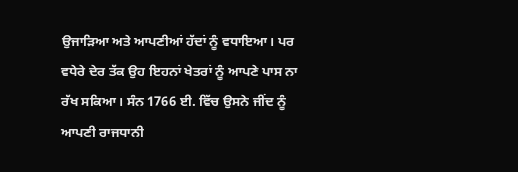ਉਜਾੜਿਆ ਅਤੇ ਆਪਣੀਆਂ ਹੱਦਾਂ ਨੂੰ ਵਧਾਇਆ। ਪਰ ਵਧੇਰੇ ਦੇਰ ਤੱਕ ਉਹ ਇਹਨਾਂ ਖੇਤਰਾਂ ਨੂੰ ਆਪਣੇ ਪਾਸ ਨਾ ਰੱਖ ਸਕਿਆ। ਸੰਨ 1766 ਈ. ਵਿੱਚ ਉਸਨੇ ਜੀਂਦ ਨੂੰ ਆਪਣੀ ਰਾਜਧਾਨੀ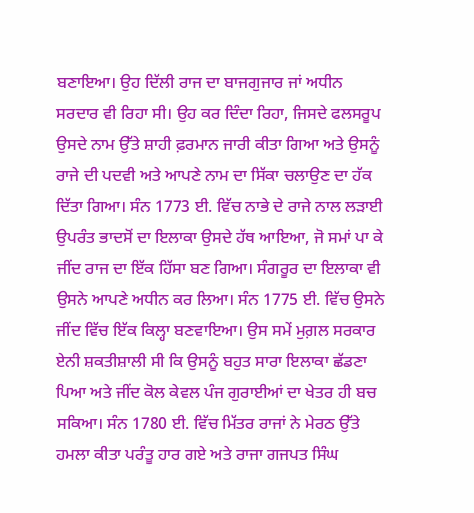ਬਣਾਇਆ। ਉਹ ਦਿੱਲੀ ਰਾਜ ਦਾ ਬਾਜਗੁਜਾਰ ਜਾਂ ਅਧੀਨ ਸਰਦਾਰ ਵੀ ਰਿਹਾ ਸੀ। ਉਹ ਕਰ ਦਿੰਦਾ ਰਿਹਾ, ਜਿਸਦੇ ਫਲਸਰੂਪ ਉਸਦੇ ਨਾਮ ਉੱਤੇ ਸ਼ਾਹੀ ਫ਼ਰਮਾਨ ਜਾਰੀ ਕੀਤਾ ਗਿਆ ਅਤੇ ਉਸਨੂੰ ਰਾਜੇ ਦੀ ਪਦਵੀ ਅਤੇ ਆਪਣੇ ਨਾਮ ਦਾ ਸਿੱਕਾ ਚਲਾਉਣ ਦਾ ਹੱਕ ਦਿੱਤਾ ਗਿਆ। ਸੰਨ 1773 ਈ. ਵਿੱਚ ਨਾਭੇ ਦੇ ਰਾਜੇ ਨਾਲ ਲੜਾਈ ਉਪਰੰਤ ਭਾਦਸੋਂ ਦਾ ਇਲਾਕਾ ਉਸਦੇ ਹੱਥ ਆਇਆ, ਜੋ ਸਮਾਂ ਪਾ ਕੇ ਜੀਂਦ ਰਾਜ ਦਾ ਇੱਕ ਹਿੱਸਾ ਬਣ ਗਿਆ। ਸੰਗਰੂਰ ਦਾ ਇਲਾਕਾ ਵੀ ਉਸਨੇ ਆਪਣੇ ਅਧੀਨ ਕਰ ਲਿਆ। ਸੰਨ 1775 ਈ. ਵਿੱਚ ਉਸਨੇ ਜੀਂਦ ਵਿੱਚ ਇੱਕ ਕਿਲ੍ਹਾ ਬਣਵਾਇਆ। ਉਸ ਸਮੇਂ ਮੁਗ਼ਲ ਸਰਕਾਰ ਏਨੀ ਸ਼ਕਤੀਸ਼ਾਲੀ ਸੀ ਕਿ ਉਸਨੂੰ ਬਹੁਤ ਸਾਰਾ ਇਲਾਕਾ ਛੱਡਣਾ ਪਿਆ ਅਤੇ ਜੀਂਦ ਕੋਲ ਕੇਵਲ ਪੰਜ ਗੁਰਾਈਆਂ ਦਾ ਖੇਤਰ ਹੀ ਬਚ ਸਕਿਆ। ਸੰਨ 1780 ਈ. ਵਿੱਚ ਮਿੱਤਰ ਰਾਜਾਂ ਨੇ ਮੇਰਠ ਉੱਤੇ ਹਮਲਾ ਕੀਤਾ ਪਰੰਤੂ ਹਾਰ ਗਏ ਅਤੇ ਰਾਜਾ ਗਜਪਤ ਸਿੰਘ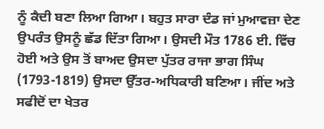ਨੂੰ ਕੈਦੀ ਬਣਾ ਲਿਆ ਗਿਆ। ਬਹੁਤ ਸਾਰਾ ਦੰਡ ਜਾਂ ਮੁਆਵਜ਼ਾ ਦੇਣ ਉਪਰੰਤ ਉਸਨੂੰ ਛੱਡ ਦਿੱਤਾ ਗਿਆ। ਉਸਦੀ ਮੌਤ 1786 ਈ. ਵਿੱਚ ਹੋਈ ਅਤੇ ਉਸ ਤੋਂ ਬਾਅਦ ਉਸਦਾ ਪੁੱਤਰ ਰਾਜਾ ਭਾਗ ਸਿੰਘ (1793-1819) ਉਸਦਾ ਉੱਤਰ-ਅਧਿਕਾਰੀ ਬਣਿਆ। ਜੀਂਦ ਅਤੇ ਸਫੀਦੋਂ ਦਾ ਖੇਤਰ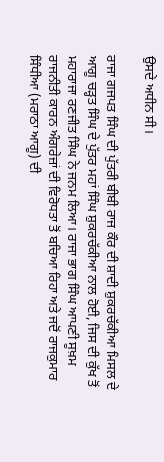ਉਸਦੇ ਅਧੀਨ ਸੀ।

ਰਾਜਾ ਗਜਪਤ ਸਿੰਘ ਦੀ ਪੁੱਤਰੀ ਬੀਬੀ ਰਾਜ ਕੌਰ ਦੀ ਸ਼ਾਦੀ ਸ਼ੁਕਰਚੱਕੀਆ ਮਿਸਲ ਦੇ ਆਗੂ ਚੜ੍ਹਤ ਸਿੰਘ ਦੇ ਪੁੱਤਰ ਮਹਾਂ ਸਿੰਘ ਸ਼ੁਕਰਚੱਕੀਆ ਨਾਲ ਹੋਈ, ਜਿਸ ਦੀ ਕੁੱਖ ਤੋਂ ਮਹਾਰਾਜਾ ਰਣਜੀਤ ਸਿੰਘ ਨੇ ਜਨਮ ਲਿਆ। ਰਾਜਾ ਭਾਗ ਸਿੰਘ ਆਪਣੀ ਸੂਖ਼ਮ ਰਾਜਨੀਤੀ ਕਾਰਨ ਅੰਗਰੇਜ਼ਾਂ ਦੀ ਵਿਰੋਧਤਾ ਤੋਂ ਬਚਿਆ ਰਿਹਾ ਅਤੇ ਜਦੋਂ ਰਾਜਕੁਮਾਰ ਸਿੰਧੀਆ (ਮਰਾਠਾ ਆਗੂ) ਦੀ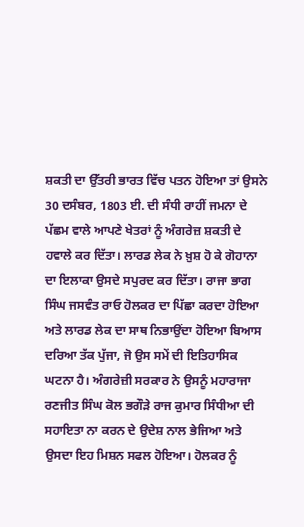ਸ਼ਕਤੀ ਦਾ ਉੱਤਰੀ ਭਾਰਤ ਵਿੱਚ ਪਤਨ ਹੋਇਆ ਤਾਂ ਉਸਨੇ 30 ਦਸੰਬਰ, 1803 ਈ. ਦੀ ਸੰਧੀ ਰਾਹੀਂ ਜਮਨਾ ਦੇ ਪੱਛਮ ਵਾਲੇ ਆਪਣੇ ਖੇਤਰਾਂ ਨੂੰ ਅੰਗਰੇਜ਼ ਸ਼ਕਤੀ ਦੇ ਹਵਾਲੇ ਕਰ ਦਿੱਤਾ। ਲਾਰਡ ਲੇਕ ਨੇ ਖ਼ੁਸ਼ ਹੋ ਕੇ ਗੋਹਾਨਾ ਦਾ ਇਲਾਕਾ ਉਸਦੇ ਸਪੁਰਦ ਕਰ ਦਿੱਤਾ। ਰਾਜਾ ਭਾਗ ਸਿੰਘ ਜਸਵੰਤ ਰਾਓ ਹੋਲਕਰ ਦਾ ਪਿੱਛਾ ਕਰਦਾ ਹੋਇਆ ਅਤੇ ਲਾਰਡ ਲੇਕ ਦਾ ਸਾਥ ਨਿਭਾਉਂਦਾ ਹੋਇਆ ਬਿਆਸ ਦਰਿਆ ਤੱਕ ਪੁੱਜਾ, ਜੋ ਉਸ ਸਮੇਂ ਦੀ ਇਤਿਹਾਸਿਕ ਘਟਨਾ ਹੈ। ਅੰਗਰੇਜ਼ੀ ਸਰਕਾਰ ਨੇ ਉਸਨੂੰ ਮਹਾਰਾਜਾ ਰਣਜੀਤ ਸਿੰਘ ਕੋਲ ਭਗੌੜੇ ਰਾਜ ਕੁਮਾਰ ਸਿੰਧੀਆ ਦੀ ਸਹਾਇਤਾ ਨਾ ਕਰਨ ਦੇ ਉਦੇਸ਼ ਨਾਲ ਭੇਜਿਆ ਅਤੇ ਉਸਦਾ ਇਹ ਮਿਸ਼ਨ ਸਫਲ ਹੋਇਆ। ਹੋਲਕਰ ਨੂੰ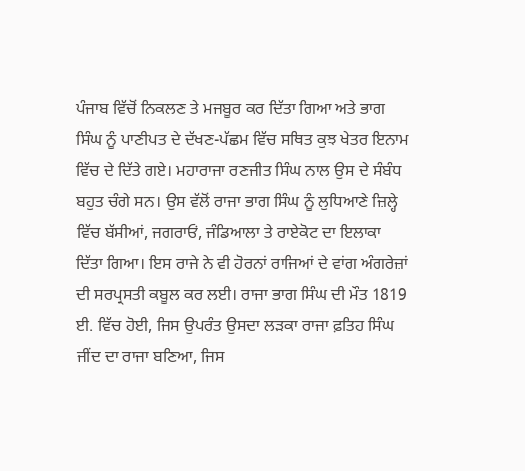ਪੰਜਾਬ ਵਿੱਚੋਂ ਨਿਕਲਣ ਤੇ ਮਜਬੂਰ ਕਰ ਦਿੱਤਾ ਗਿਆ ਅਤੇ ਭਾਗ ਸਿੰਘ ਨੂੰ ਪਾਣੀਪਤ ਦੇ ਦੱਖਣ-ਪੱਛਮ ਵਿੱਚ ਸਥਿਤ ਕੁਝ ਖੇਤਰ ਇਨਾਮ ਵਿੱਚ ਦੇ ਦਿੱਤੇ ਗਏ। ਮਹਾਰਾਜਾ ਰਣਜੀਤ ਸਿੰਘ ਨਾਲ ਉਸ ਦੇ ਸੰਬੰਧ ਬਹੁਤ ਚੰਗੇ ਸਨ। ਉਸ ਵੱਲੋਂ ਰਾਜਾ ਭਾਗ ਸਿੰਘ ਨੂੰ ਲੁਧਿਆਣੇ ਜ਼ਿਲ੍ਹੇ ਵਿੱਚ ਬੱਸੀਆਂ, ਜਗਰਾਓਂ, ਜੰਡਿਆਲਾ ਤੇ ਰਾਏਕੋਟ ਦਾ ਇਲਾਕਾ ਦਿੱਤਾ ਗਿਆ। ਇਸ ਰਾਜੇ ਨੇ ਵੀ ਹੋਰਨਾਂ ਰਾਜਿਆਂ ਦੇ ਵਾਂਗ ਅੰਗਰੇਜ਼ਾਂ ਦੀ ਸਰਪ੍ਰਸਤੀ ਕਬੂਲ ਕਰ ਲਈ। ਰਾਜਾ ਭਾਗ ਸਿੰਘ ਦੀ ਮੌਤ 1819 ਈ. ਵਿੱਚ ਹੋਈ, ਜਿਸ ਉਪਰੰਤ ਉਸਦਾ ਲੜਕਾ ਰਾਜਾ ਫ਼ਤਿਹ ਸਿੰਘ ਜੀਂਦ ਦਾ ਰਾਜਾ ਬਣਿਆ, ਜਿਸ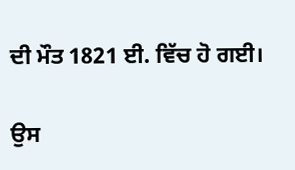ਦੀ ਮੌਤ 1821 ਈ. ਵਿੱਚ ਹੋ ਗਈ।

ਉਸ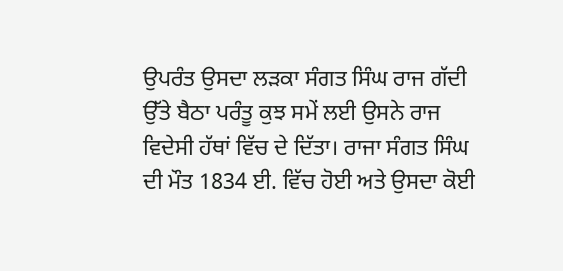ਉਪਰੰਤ ਉਸਦਾ ਲੜਕਾ ਸੰਗਤ ਸਿੰਘ ਰਾਜ ਗੱਦੀ ਉੱਤੇ ਬੈਠਾ ਪਰੰਤੂ ਕੁਝ ਸਮੇਂ ਲਈ ਉਸਨੇ ਰਾਜ ਵਿਦੇਸੀ ਹੱਥਾਂ ਵਿੱਚ ਦੇ ਦਿੱਤਾ। ਰਾਜਾ ਸੰਗਤ ਸਿੰਘ ਦੀ ਮੌਤ 1834 ਈ. ਵਿੱਚ ਹੋਈ ਅਤੇ ਉਸਦਾ ਕੋਈ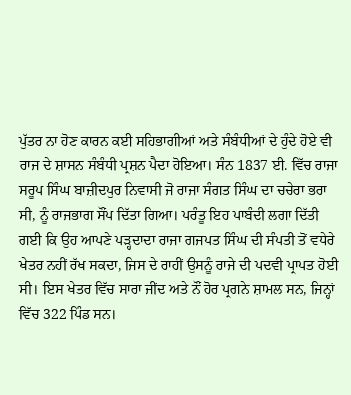ਪੁੱਤਰ ਨਾ ਹੋਣ ਕਾਰਨ ਕਈ ਸਹਿਭਾਗੀਆਂ ਅਤੇ ਸੰਬੰਧੀਆਂ ਦੇ ਹੁੰਦੇ ਹੋਏ ਵੀ ਰਾਜ ਦੇ ਸ਼ਾਸਨ ਸੰਬੰਧੀ ਪ੍ਰਸ਼ਨ ਪੈਦਾ ਹੋਇਆ। ਸੰਨ 1837 ਈ. ਵਿੱਚ ਰਾਜਾ ਸਰੂਪ ਸਿੰਘ ਬਾਜ਼ੀਦਪੁਰ ਨਿਵਾਸੀ ਜੋ ਰਾਜਾ ਸੰਗਤ ਸਿੰਘ ਦਾ ਚਚੇਰਾ ਭਰਾ ਸੀ, ਨੂੰ ਰਾਜਭਾਗ ਸੌਂਪ ਦਿੱਤਾ ਗਿਆ। ਪਰੰਤੂ ਇਹ ਪਾਬੰਦੀ ਲਗਾ ਦਿੱਤੀ ਗਈ ਕਿ ਉਹ ਆਪਣੇ ਪੜ੍ਹਦਾਦਾ ਰਾਜਾ ਗਜਪਤ ਸਿੰਘ ਦੀ ਸੰਪਤੀ ਤੋਂ ਵਧੇਰੇ ਖੇਤਰ ਨਹੀਂ ਰੱਖ ਸਕਦਾ, ਜਿਸ ਦੇ ਰਾਹੀਂ ਉਸਨੂੰ ਰਾਜੇ ਦੀ ਪਦਵੀ ਪ੍ਰਾਪਤ ਹੋਈ ਸੀ। ਇਸ ਖੇਤਰ ਵਿੱਚ ਸਾਰਾ ਜੀਂਦ ਅਤੇ ਨੌਂ ਹੋਰ ਪ੍ਰਗਨੇ ਸ਼ਾਮਲ ਸਨ, ਜਿਨ੍ਹਾਂ ਵਿੱਚ 322 ਪਿੰਡ ਸਨ।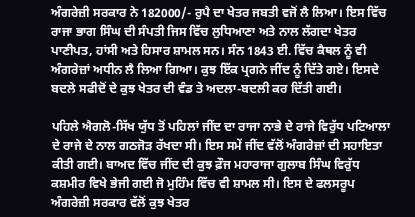ਅੰਗਰੇਜ਼ੀ ਸਰਕਾਰ ਨੇ 182000/- ਰੁਪੈ ਦਾ ਖੇਤਰ ਜਬਤੀ ਵਜੋਂ ਲੈ ਲਿਆ। ਇਸ ਵਿੱਚ ਰਾਜਾ ਭਾਗ ਸਿੰਘ ਦੀ ਸੰਪਤੀ ਜਿਸ ਵਿੱਚ ਲੁਧਿਆਣਾ ਅਤੇ ਨਾਲ ਲੱਗਦਾ ਖੇਤਰ ਪਾਣੀਪਤ, ਹਾਂਸੀ ਅਤੇ ਹਿਸਾਰ ਸ਼ਾਮਲ ਸਨ। ਸੰਨ 1843 ਈ. ਵਿੱਚ ਕੈਥਲ ਨੂੰ ਵੀ ਅੰਗਰੇਜ਼ਾਂ ਅਧੀਨ ਲੈ ਲਿਆ ਗਿਆ। ਕੁਝ ਇੱਕ ਪ੍ਰਗਨੇ ਜੀਂਦ ਨੂੰ ਦਿੱਤੇ ਗਏ। ਇਸਦੇ ਬਦਲੇ ਸਫੀਦੋਂ ਦੇ ਕੁਝ ਖੇਤਰ ਦੀ ਵੰਡ ਤੇ ਅਦਲਾ-ਬਦਲੀ ਕਰ ਦਿੱਤੀ ਗਈ।

ਪਹਿਲੇ ਐਗਲੋ-ਸਿੱਖ ਯੁੱਧ ਤੋਂ ਪਹਿਲਾਂ ਜੀਂਦ ਦਾ ਰਾਜਾ ਨਾਭੇ ਦੇ ਰਾਜੇ ਵਿਰੁੱਧ ਪਟਿਆਲਾ ਦੇ ਰਾਜੇ ਦੇ ਨਾਲ ਗਠਜੋੜ ਰੱਖਦਾ ਸੀ। ਇਸ ਸਮੇਂ ਜੀਂਦ ਵੱਲੋਂ ਅੰਗਰੇਜ਼ਾਂ ਦੀ ਸਹਾਇਤਾ ਕੀਤੀ ਗਈ। ਬਾਅਦ ਵਿੱਚ ਜੀਂਦ ਦੀ ਕੁਝ ਫ਼ੌਜ ਮਹਾਰਾਜਾ ਗੁਲਾਬ ਸਿੰਘ ਵਿਰੁੱਧ ਕਸ਼ਮੀਰ ਵਿਖੇ ਭੇਜੀ ਗਈ ਜੋ ਮੁਹਿੰਮ ਵਿੱਚ ਵੀ ਸ਼ਾਮਲ ਸੀ। ਇਸ ਦੇ ਫਲਸਰੂਪ ਅੰਗਰੇਜ਼ੀ ਸਰਕਾਰ ਵੱਲੋਂ ਕੁਝ ਖੇਤਰ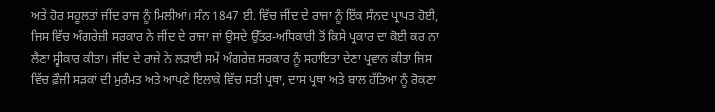ਅਤੇ ਹੋਰ ਸਹੂਲਤਾਂ ਜੀਂਦ ਰਾਜ ਨੂੰ ਮਿਲੀਆਂ। ਸੰਨ 1847 ਈ. ਵਿੱਚ ਜੀਂਦ ਦੇ ਰਾਜਾ ਨੂੰ ਇੱਕ ਸੰਨਦ ਪ੍ਰਾਪਤ ਹੋਈ, ਜਿਸ ਵਿੱਚ ਅੰਗਰੇਜ਼ੀ ਸਰਕਾਰ ਨੇ ਜੀਂਦ ਦੇ ਰਾਜਾ ਜਾਂ ਉਸਦੇ ਉੱਤਰ-ਅਧਿਕਾਰੀ ਤੋਂ ਕਿਸੇ ਪ੍ਰਕਾਰ ਦਾ ਕੋਈ ਕਰ ਨਾ ਲੈਣਾ ਸ੍ਵੀਕਾਰ ਕੀਤਾ। ਜੀਂਦ ਦੇ ਰਾਜੇ ਨੇ ਲੜਾਈ ਸਮੇਂ ਅੰਗਰੇਜ਼ ਸਰਕਾਰ ਨੂੰ ਸਹਾਇਤਾ ਦੇਣਾ ਪ੍ਰਵਾਨ ਕੀਤਾ ਜਿਸ ਵਿੱਚ ਫ਼ੌਜੀ ਸੜਕਾਂ ਦੀ ਮੁਰੰਮਤ ਅਤੇ ਆਪਣੇ ਇਲਾਕੇ ਵਿੱਚ ਸਤੀ ਪ੍ਰਥਾ, ਦਾਸ ਪ੍ਰਥਾ ਅਤੇ ਬਾਲ ਹੱਤਿਆ ਨੂੰ ਰੋਕਣਾ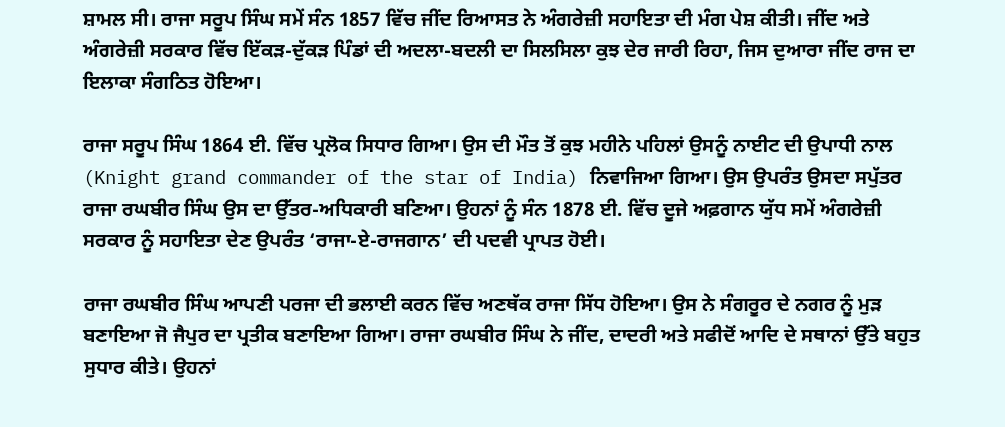ਸ਼ਾਮਲ ਸੀ। ਰਾਜਾ ਸਰੂਪ ਸਿੰਘ ਸਮੇਂ ਸੰਨ 1857 ਵਿੱਚ ਜੀਂਦ ਰਿਆਸਤ ਨੇ ਅੰਗਰੇਜ਼ੀ ਸਹਾਇਤਾ ਦੀ ਮੰਗ ਪੇਸ਼ ਕੀਤੀ। ਜੀਂਦ ਅਤੇ ਅੰਗਰੇਜ਼ੀ ਸਰਕਾਰ ਵਿੱਚ ਇੱਕੜ-ਦੁੱਕੜ ਪਿੰਡਾਂ ਦੀ ਅਦਲਾ-ਬਦਲੀ ਦਾ ਸਿਲਸਿਲਾ ਕੁਝ ਦੇਰ ਜਾਰੀ ਰਿਹਾ, ਜਿਸ ਦੁਆਰਾ ਜੀਂਦ ਰਾਜ ਦਾ ਇਲਾਕਾ ਸੰਗਠਿਤ ਹੋਇਆ।

ਰਾਜਾ ਸਰੂਪ ਸਿੰਘ 1864 ਈ. ਵਿੱਚ ਪ੍ਰਲੋਕ ਸਿਧਾਰ ਗਿਆ। ਉਸ ਦੀ ਮੌਤ ਤੋਂ ਕੁਝ ਮਹੀਨੇ ਪਹਿਲਾਂ ਉਸਨੂੰ ਨਾਈਟ ਦੀ ਉਪਾਧੀ ਨਾਲ (Knight grand commander of the star of India) ਨਿਵਾਜਿਆ ਗਿਆ। ਉਸ ਉਪਰੰਤ ਉਸਦਾ ਸਪੁੱਤਰ ਰਾਜਾ ਰਘਬੀਰ ਸਿੰਘ ਉਸ ਦਾ ਉੱਤਰ-ਅਧਿਕਾਰੀ ਬਣਿਆ। ਉਹਨਾਂ ਨੂੰ ਸੰਨ 1878 ਈ. ਵਿੱਚ ਦੂਜੇ ਅਫ਼ਗਾਨ ਯੁੱਧ ਸਮੇਂ ਅੰਗਰੇਜ਼ੀ ਸਰਕਾਰ ਨੂੰ ਸਹਾਇਤਾ ਦੇਣ ਉਪਰੰਤ ‘ਰਾਜਾ-ਏ-ਰਾਜਗਾਨ’ ਦੀ ਪਦਵੀ ਪ੍ਰਾਪਤ ਹੋਈ।

ਰਾਜਾ ਰਘਬੀਰ ਸਿੰਘ ਆਪਣੀ ਪਰਜਾ ਦੀ ਭਲਾਈ ਕਰਨ ਵਿੱਚ ਅਣਥੱਕ ਰਾਜਾ ਸਿੱਧ ਹੋਇਆ। ਉਸ ਨੇ ਸੰਗਰੂਰ ਦੇ ਨਗਰ ਨੂੰ ਮੁੜ ਬਣਾਇਆ ਜੋ ਜੈਪੁਰ ਦਾ ਪ੍ਰਤੀਕ ਬਣਾਇਆ ਗਿਆ। ਰਾਜਾ ਰਘਬੀਰ ਸਿੰਘ ਨੇ ਜੀਂਦ, ਦਾਦਰੀ ਅਤੇ ਸਫੀਦੋਂ ਆਦਿ ਦੇ ਸਥਾਨਾਂ ਉੱਤੇ ਬਹੁਤ ਸੁਧਾਰ ਕੀਤੇ। ਉਹਨਾਂ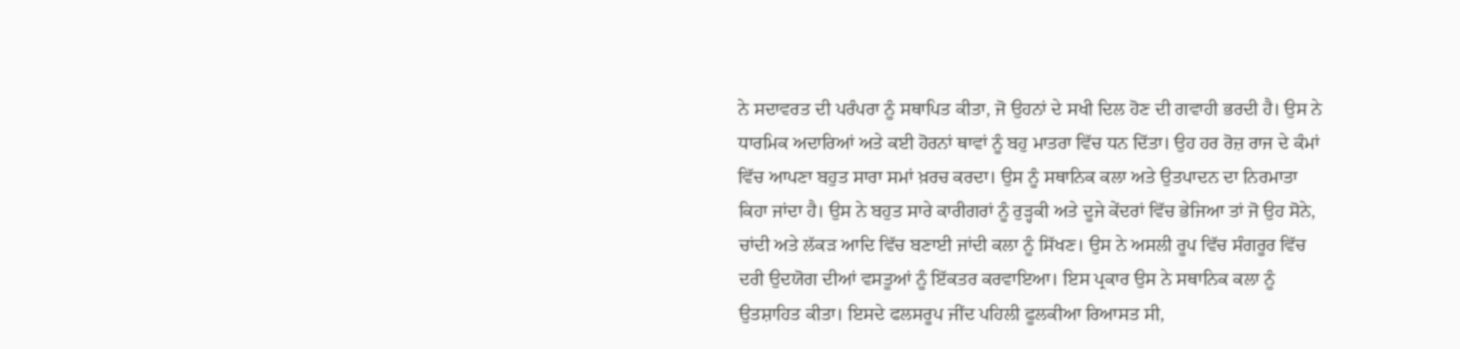ਨੇ ਸਦਾਵਰਤ ਦੀ ਪਰੰਪਰਾ ਨੂੰ ਸਥਾਪਿਤ ਕੀਤਾ, ਜੋ ਉਹਨਾਂ ਦੇ ਸਖੀ ਦਿਲ ਹੋਣ ਦੀ ਗਵਾਹੀ ਭਰਦੀ ਹੈ। ਉਸ ਨੇ ਧਾਰਮਿਕ ਅਦਾਰਿਆਂ ਅਤੇ ਕਈ ਹੋਰਨਾਂ ਥਾਵਾਂ ਨੂੰ ਬਹੁ ਮਾਤਰਾ ਵਿੱਚ ਧਨ ਦਿੱਤਾ। ਉਹ ਹਰ ਰੋਜ਼ ਰਾਜ ਦੇ ਕੰਮਾਂ ਵਿੱਚ ਆਪਣਾ ਬਹੁਤ ਸਾਰਾ ਸਮਾਂ ਖ਼ਰਚ ਕਰਦਾ। ਉਸ ਨੂੰ ਸਥਾਨਿਕ ਕਲਾ ਅਤੇ ਉਤਪਾਦਨ ਦਾ ਨਿਰਮਾਤਾ ਕਿਹਾ ਜਾਂਦਾ ਹੈ। ਉਸ ਨੇ ਬਹੁਤ ਸਾਰੇ ਕਾਰੀਗਰਾਂ ਨੂੰ ਰੁੜ੍ਹਕੀ ਅਤੇ ਦੂਜੇ ਕੇਂਦਰਾਂ ਵਿੱਚ ਭੇਜਿਆ ਤਾਂ ਜੋ ਉਹ ਸੋਨੇ, ਚਾਂਦੀ ਅਤੇ ਲੱਕੜ ਆਦਿ ਵਿੱਚ ਬਣਾਈ ਜਾਂਦੀ ਕਲਾ ਨੂੰ ਸਿੱਖਣ। ਉਸ ਨੇ ਅਸਲੀ ਰੂਪ ਵਿੱਚ ਸੰਗਰੂਰ ਵਿੱਚ ਦਰੀ ਉਦਯੋਗ ਦੀਆਂ ਵਸਤੂਆਂ ਨੂੰ ਇੱਕਤਰ ਕਰਵਾਇਆ। ਇਸ ਪ੍ਰਕਾਰ ਉਸ ਨੇ ਸਥਾਨਿਕ ਕਲਾ ਨੂੰ ਉਤਸ਼ਾਹਿਤ ਕੀਤਾ। ਇਸਦੇ ਫਲਸਰੂਪ ਜੀਂਦ ਪਹਿਲੀ ਫੂਲਕੀਆ ਰਿਆਸਤ ਸੀ,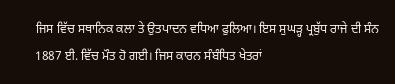ਜਿਸ ਵਿੱਚ ਸਥਾਨਿਕ ਕਲਾ ਤੇ ਉਤਪਾਦਨ ਵਧਿਆ ਫੁਲਿਆ। ਇਸ ਸੁਘੜ੍ਹ ਪ੍ਰਬੁੱਧ ਰਾਜੇ ਦੀ ਸੰਨ 1887 ਈ. ਵਿੱਚ ਮੌਤ ਹੋ ਗਈ। ਜਿਸ ਕਾਰਨ ਸੰਬੰਧਿਤ ਖੇਤਰਾਂ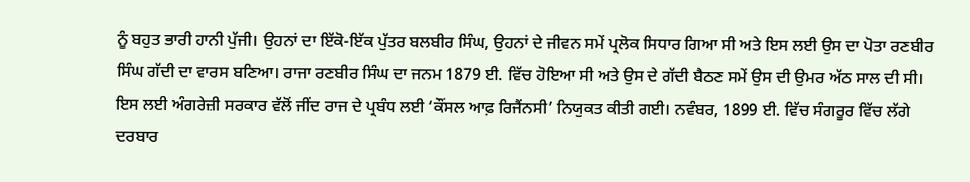ਨੂੰ ਬਹੁਤ ਭਾਰੀ ਹਾਨੀ ਪੁੱਜੀ। ਉਹਨਾਂ ਦਾ ਇੱਕੋ-ਇੱਕ ਪੁੱਤਰ ਬਲਬੀਰ ਸਿੰਘ, ਉਹਨਾਂ ਦੇ ਜੀਵਨ ਸਮੇਂ ਪ੍ਰਲੋਕ ਸਿਧਾਰ ਗਿਆ ਸੀ ਅਤੇ ਇਸ ਲਈ ਉਸ ਦਾ ਪੋਤਾ ਰਣਬੀਰ ਸਿੰਘ ਗੱਦੀ ਦਾ ਵਾਰਸ ਬਣਿਆ। ਰਾਜਾ ਰਣਬੀਰ ਸਿੰਘ ਦਾ ਜਨਮ 1879 ਈ. ਵਿੱਚ ਹੋਇਆ ਸੀ ਅਤੇ ਉਸ ਦੇ ਗੱਦੀ ਬੈਠਣ ਸਮੇਂ ਉਸ ਦੀ ਉਮਰ ਅੱਠ ਸਾਲ ਦੀ ਸੀ। ਇਸ ਲਈ ਅੰਗਰੇਜ਼ੀ ਸਰਕਾਰ ਵੱਲੋਂ ਜੀਂਦ ਰਾਜ ਦੇ ਪ੍ਰਬੰਧ ਲਈ ‘ਕੌਂਸਲ ਆਫ਼ ਰਿਜੈਂਨਸੀ’ ਨਿਯੁਕਤ ਕੀਤੀ ਗਈ। ਨਵੰਬਰ, 1899 ਈ. ਵਿੱਚ ਸੰਗਰੂਰ ਵਿੱਚ ਲੱਗੇ ਦਰਬਾਰ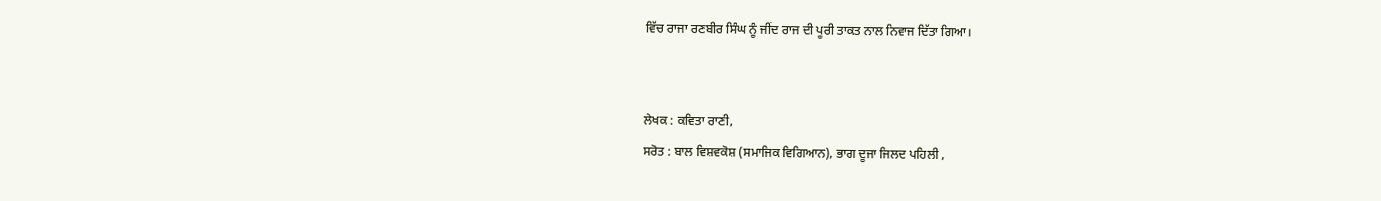ਵਿੱਚ ਰਾਜਾ ਰਣਬੀਰ ਸਿੰਘ ਨੂੰ ਜੀਂਦ ਰਾਜ ਦੀ ਪੂਰੀ ਤਾਕਤ ਨਾਲ ਨਿਵਾਜ ਦਿੱਤਾ ਗਿਆ।


ਲੇਖਕ : ਕਵਿਤਾ ਰਾਣੀ,
ਸਰੋਤ : ਬਾਲ ਵਿਸ਼ਵਕੋਸ਼ (ਸਮਾਜਿਕ ਵਿਗਿਆਨ), ਭਾਗ ਦੂਜਾ ਜਿਲਦ ਪਹਿਲੀ ,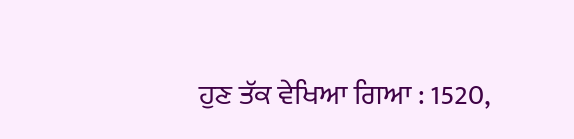ਹੁਣ ਤੱਕ ਵੇਖਿਆ ਗਿਆ : 1520,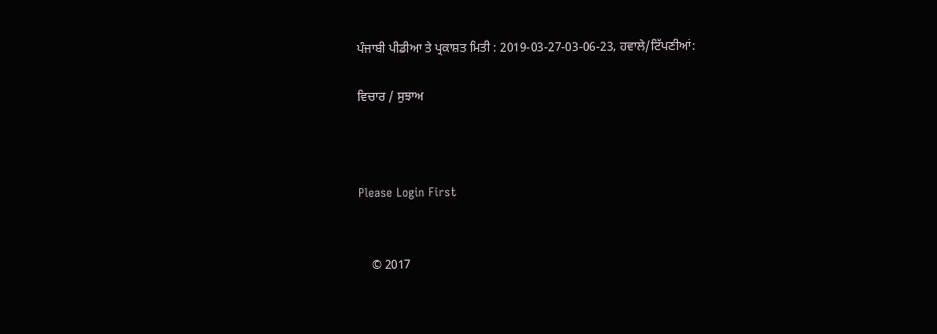ਪੰਜਾਬੀ ਪੀਡੀਆ ਤੇ ਪ੍ਰਕਾਸ਼ਤ ਮਿਤੀ : 2019-03-27-03-06-23, ਹਵਾਲੇ/ਟਿੱਪਣੀਆਂ:

ਵਿਚਾਰ / ਸੁਝਾਅ



Please Login First


    © 2017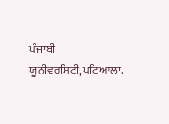ਪੰਜਾਬੀ ਯੂਨੀਵਰਸਿਟੀ,ਪਟਿਆਲਾ.